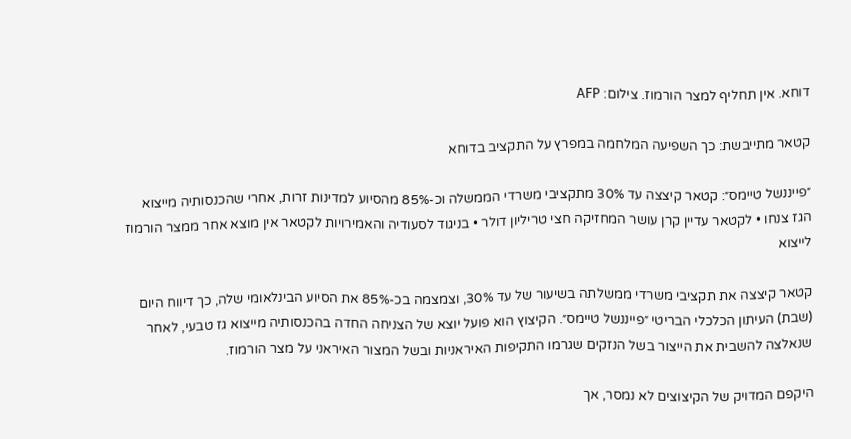דוחא. אין תחליף למצר הורמוז. צילום: AFP

קטאר מתייבשת: כך השפיעה המלחמה במפרץ על התקציב בדוחא

״פייננשל טיימס״: קטאר קיצצה עד 30% מתקציבי משרדי הממשלה וכ-85% מהסיוע למדינות זרות, אחרי שהכנסותיה מייצוא הגז צנחו • לקטאר עדיין קרן עושר המחזיקה חצי טריליון דולר • בניגוד לסעודיה והאמירויות לקטאר אין מוצא אחר ממצר הורמוז לייצוא

קטאר קיצצה את תקציבי משרדי ממשלתה בשיעור של עד 30%, וצמצמה בכ-85% את הסיוע הבינלאומי שלה, כך דיווח היום (שבת) העיתון הכלכלי הבריטי ״פייננשל טיימס״. הקיצוץ הוא פועל יוצא של הצניחה החדה בהכנסותיה מייצוא גז טבעי, לאחר שנאלצה להשבית את הייצור בשל הנזקים שגרמו התקיפות האיראניות ובשל המצור האיראני על מצר הורמוז.

היקפם המדויק של הקיצוצים לא נמסר, אך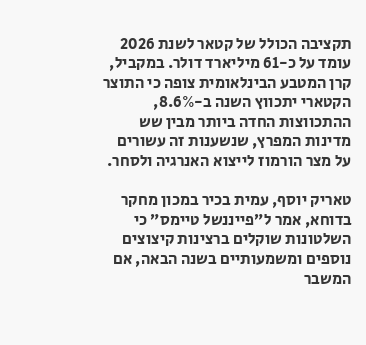תקציבה הכולל של קטאר לשנת 2026 עומד על כ-61 מיליארד דולר. במקביל, קרן המטבע הבינלאומית צופה כי התוצר הקטארי יתכווץ השנה ב-8.6%, ההתכווצות החדה ביותר מבין שש מדינות המפרץ, שנשענות זה עשורים על מצר הורמוז לייצוא האנרגיה ולסחר.

טאריק יוסף, עמית בכיר במכון מחקר בדוחא, אמר ל״פייננשל טיימס״ כי השלטונות שוקלים ברצינות קיצוצים נוספים ומשמעותיים בשנה הבאה, אם המשבר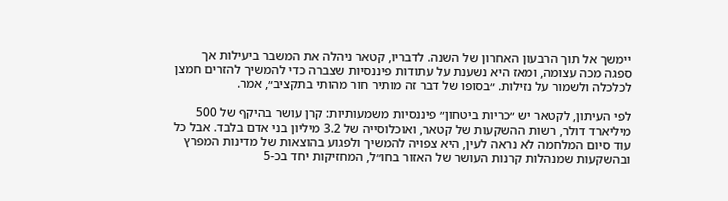יימשך אל תוך הרבעון האחרון של השנה. לדבריו, קטאר ניהלה את המשבר ביעילות אך ספגה מכה עצומה, ומאז היא נשענת על עתודות פיננסיות שצברה כדי להמשיך להזרים חמצן לכלכלה ולשמור על נזילות. ״בסופו של דבר זה מותיר חור מהותי בתקציב״, אמר.

לפי העיתון, לקטאר יש ״כריות ביטחון״ פיננסיות משמעותיות: קרן עושר בהיקף של 500 מיליארד דולר, רשות ההשקעות של קטאר, ואוכלוסייה של 3.2 מיליון בני אדם בלבד. אבל כל עוד סיום המלחמה לא נראה לעין, היא צפויה להמשיך ולפגוע בהוצאות של מדינות המפרץ ובהשקעות שמנהלות קרנות העושר של האזור בחו״ל, המחזיקות יחד בכ-5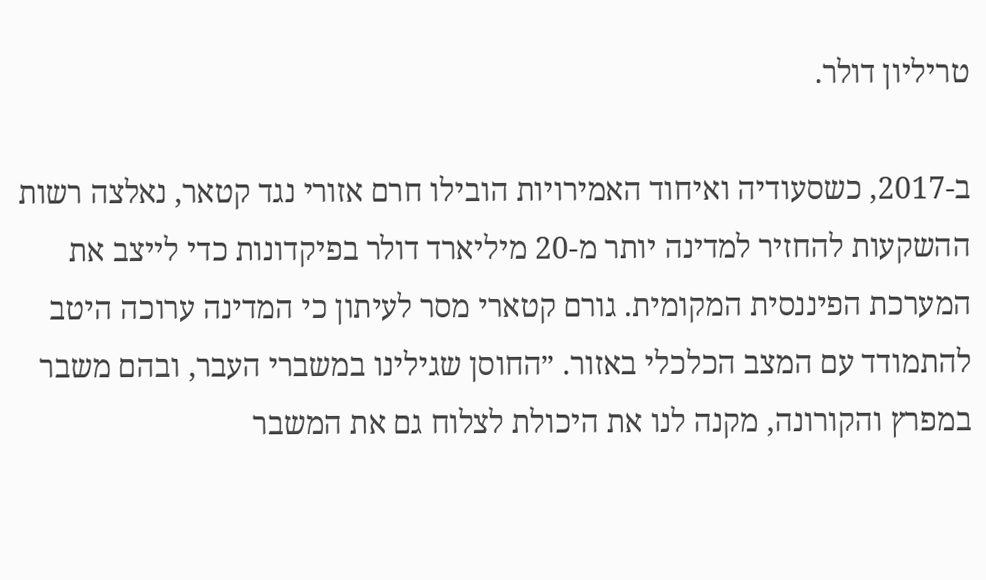טריליון דולר.

ב-2017, כשסעודיה ואיחוד האמירויות הובילו חרם אזורי נגד קטאר, נאלצה רשות ההשקעות להחזיר למדינה יותר מ-20 מיליארד דולר בפיקדונות כדי לייצב את המערכת הפיננסית המקומית. גורם קטארי מסר לעיתון כי המדינה ערוכה היטב להתמודד עם המצב הכלכלי באזור. ״החוסן שגילינו במשברי העבר, ובהם משבר במפרץ והקורונה, מקנה לנו את היכולת לצלוח גם את המשבר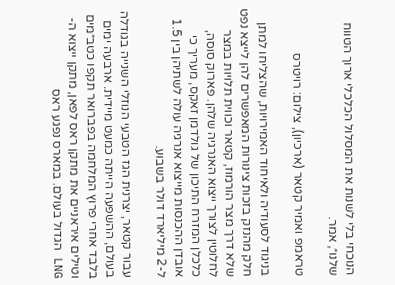הנוכחי בלי לשנות את המסלול הכלכלי ארוך הטווח שלנו״, אמר.

טראמפ ואמיר קטאר (ארכיון), צילום: רויטרס

בניגוד לסעודיה ולאיחוד האמירויות, שהצליחו למתן חלק מהנזק בזכות צינורות המאפשרים להן לייצא נפט שלא דרך מצר הורמוז, קטאר וכווית תלויות במצר לחלוטין לצורך ייצוא האנרגיה שלהן. פארוק סוסה, כלכלן המזרח התיכון של גולדמן זאקס, מעריך כי אובדן ההכנסות מייצוא אנרגיה עולה לשתיהן בין 1.5 ל-2 מיליארד דולר בשבוע.

עבור קטאר, יצרנית הגז הטבעי הנוזלי השנייה בגודלה בעולם, ההשפעה הייתה כמעט מיידית. ארבעה ימים בלבד אחרי פרוץ המלחמה בפברואר תקפו כטב״מים וטילים איראניים את מתקן ראס לפאן, מתקן ייצוא ה-LNG הגדול בעולם. במארס נפגע ראס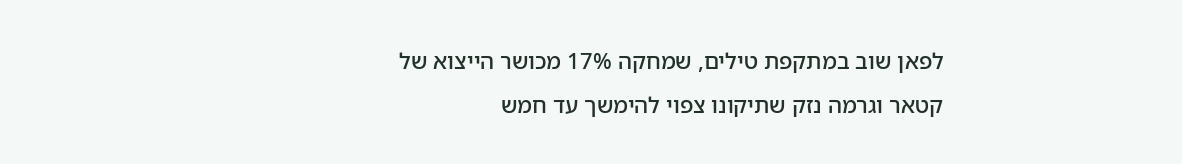לפאן שוב במתקפת טילים, שמחקה 17% מכושר הייצוא של קטאר וגרמה נזק שתיקונו צפוי להימשך עד חמש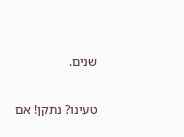שנים.

טעינו? נתקן! אם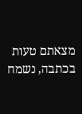מצאתם טעות בכתבה, נשמח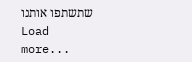שתשתפו אותנו
Load more...